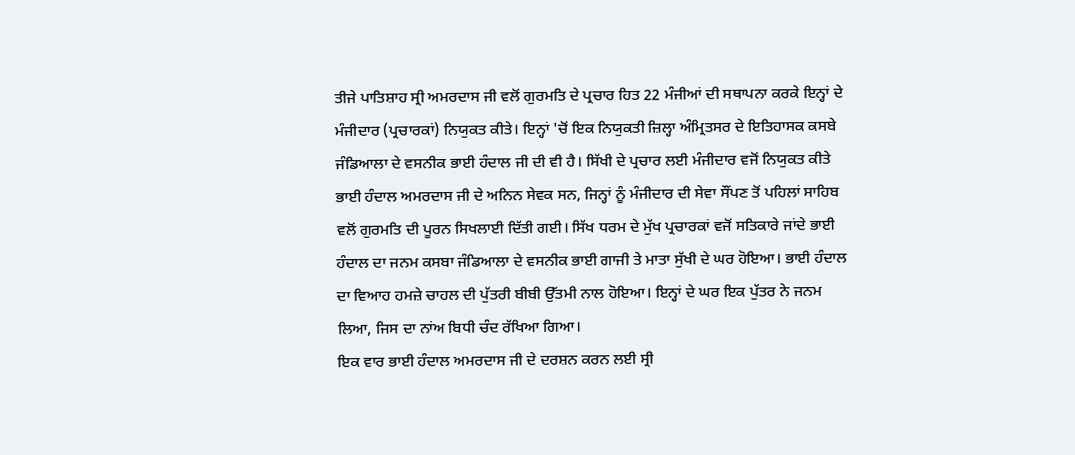ਤੀਜੇ ਪਾਤਿਸ਼ਾਹ ਸ੍ਰੀ ਅਮਰਦਾਸ ਜੀ ਵਲੋਂ ਗੁਰਮਤਿ ਦੇ ਪ੍ਰਚਾਰ ਹਿਤ 22 ਮੰਜੀਆਂ ਦੀ ਸਥਾਪਨਾ ਕਰਕੇ ਇਨ੍ਹਾਂ ਦੇ ਮੰਜੀਦਾਰ (ਪ੍ਰਚਾਰਕਾਂ) ਨਿਯੁਕਤ ਕੀਤੇ। ਇਨ੍ਹਾਂ 'ਚੋਂ ਇਕ ਨਿਯੁਕਤੀ ਜ਼ਿਲ੍ਹਾ ਅੰਮ੍ਰਿਤਸਰ ਦੇ ਇਤਿਹਾਸਕ ਕਸਬੇ ਜੰਡਿਆਲਾ ਦੇ ਵਸਨੀਕ ਭਾਈ ਹੰਦਾਲ ਜੀ ਦੀ ਵੀ ਹੈ। ਸਿੱਖੀ ਦੇ ਪ੍ਰਚਾਰ ਲਈ ਮੰਜੀਦਾਰ ਵਜੋਂ ਨਿਯੁਕਤ ਕੀਤੇ ਭਾਈ ਹੰਦਾਲ ਅਮਰਦਾਸ ਜੀ ਦੇ ਅਨਿਨ ਸੇਵਕ ਸਨ, ਜਿਨ੍ਹਾਂ ਨੂੰ ਮੰਜੀਦਾਰ ਦੀ ਸੇਵਾ ਸੌਂਪਣ ਤੋਂ ਪਹਿਲਾਂ ਸਾਹਿਬ ਵਲੋਂ ਗੁਰਮਤਿ ਦੀ ਪੂਰਨ ਸਿਖਲਾਈ ਦਿੱਤੀ ਗਈ। ਸਿੱਖ ਧਰਮ ਦੇ ਮੁੱਖ ਪ੍ਰਚਾਰਕਾਂ ਵਜੋਂ ਸਤਿਕਾਰੇ ਜਾਂਦੇ ਭਾਈ ਹੰਦਾਲ ਦਾ ਜਨਮ ਕਸਬਾ ਜੰਡਿਆਲਾ ਦੇ ਵਸਨੀਕ ਭਾਈ ਗਾਜੀ ਤੇ ਮਾਤਾ ਸੁੱਖੀ ਦੇ ਘਰ ਹੋਇਆ। ਭਾਈ ਹੰਦਾਲ ਦਾ ਵਿਆਹ ਹਮਜ਼ੇ ਚਾਹਲ ਦੀ ਪੁੱਤਰੀ ਬੀਬੀ ਉੱਤਮੀ ਨਾਲ ਹੋਇਆ। ਇਨ੍ਹਾਂ ਦੇ ਘਰ ਇਕ ਪੁੱਤਰ ਨੇ ਜਨਮ ਲਿਆ, ਜਿਸ ਦਾ ਨਾਂਅ ਬਿਧੀ ਚੰਦ ਰੱਖਿਆ ਗਿਆ।
ਇਕ ਵਾਰ ਭਾਈ ਹੰਦਾਲ ਅਮਰਦਾਸ ਜੀ ਦੇ ਦਰਸ਼ਨ ਕਰਨ ਲਈ ਸ੍ਰੀ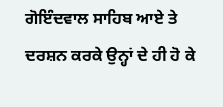ਗੋਇੰਦਵਾਲ ਸਾਹਿਬ ਆਏ ਤੇ ਦਰਸ਼ਨ ਕਰਕੇ ਉਨ੍ਹਾਂ ਦੇ ਹੀ ਹੋ ਕੇ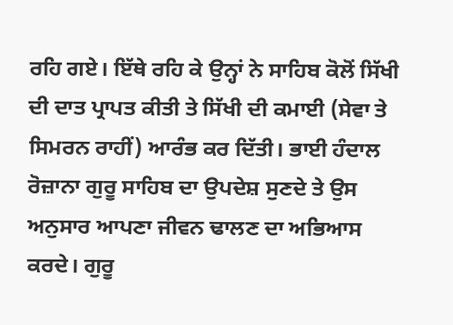ਰਹਿ ਗਏ। ਇੱਥੇ ਰਹਿ ਕੇ ਉਨ੍ਹਾਂ ਨੇ ਸਾਹਿਬ ਕੋਲੋਂ ਸਿੱਖੀ ਦੀ ਦਾਤ ਪ੍ਰਾਪਤ ਕੀਤੀ ਤੇ ਸਿੱਖੀ ਦੀ ਕਮਾਈ (ਸੇਵਾ ਤੇ ਸਿਮਰਨ ਰਾਹੀਂ) ਆਰੰਭ ਕਰ ਦਿੱਤੀ। ਭਾਈ ਹੰਦਾਲ ਰੋਜ਼ਾਨਾ ਗੁਰੂ ਸਾਹਿਬ ਦਾ ਉਪਦੇਸ਼ ਸੁਣਦੇ ਤੇ ਉਸ ਅਨੁਸਾਰ ਆਪਣਾ ਜੀਵਨ ਢਾਲਣ ਦਾ ਅਭਿਆਸ ਕਰਦੇ। ਗੁਰੂ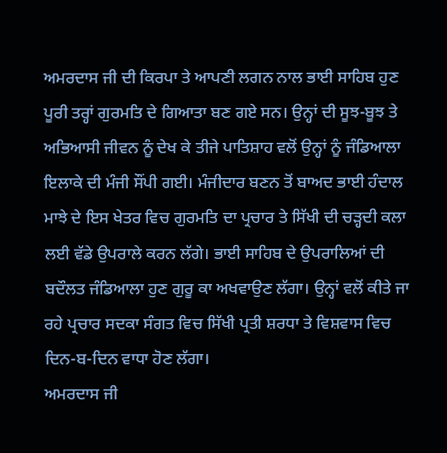ਅਮਰਦਾਸ ਜੀ ਦੀ ਕਿਰਪਾ ਤੇ ਆਪਣੀ ਲਗਨ ਨਾਲ ਭਾਈ ਸਾਹਿਬ ਹੁਣ ਪੂਰੀ ਤਰ੍ਹਾਂ ਗੁਰਮਤਿ ਦੇ ਗਿਆਤਾ ਬਣ ਗਏ ਸਨ। ਉਨ੍ਹਾਂ ਦੀ ਸੂਝ-ਬੂਝ ਤੇ ਅਭਿਆਸੀ ਜੀਵਨ ਨੂੰ ਦੇਖ ਕੇ ਤੀਜੇ ਪਾਤਿਸ਼ਾਹ ਵਲੋਂ ਉਨ੍ਹਾਂ ਨੂੰ ਜੰਡਿਆਲਾ ਇਲਾਕੇ ਦੀ ਮੰਜੀ ਸੌਂਪੀ ਗਈ। ਮੰਜੀਦਾਰ ਬਣਨ ਤੋਂ ਬਾਅਦ ਭਾਈ ਹੰਦਾਲ ਮਾਝੇ ਦੇ ਇਸ ਖੇਤਰ ਵਿਚ ਗੁਰਮਤਿ ਦਾ ਪ੍ਰਚਾਰ ਤੇ ਸਿੱਖੀ ਦੀ ਚੜ੍ਹਦੀ ਕਲਾ ਲਈ ਵੱਡੇ ਉਪਰਾਲੇ ਕਰਨ ਲੱਗੇ। ਭਾਈ ਸਾਹਿਬ ਦੇ ਉਪਰਾਲਿਆਂ ਦੀ ਬਦੌਲਤ ਜੰਡਿਆਲਾ ਹੁਣ ਗੁਰੂ ਕਾ ਅਖਵਾਉਣ ਲੱਗਾ। ਉਨ੍ਹਾਂ ਵਲੋਂ ਕੀਤੇ ਜਾ ਰਹੇ ਪ੍ਰਚਾਰ ਸਦਕਾ ਸੰਗਤ ਵਿਚ ਸਿੱਖੀ ਪ੍ਰਤੀ ਸ਼ਰਧਾ ਤੇ ਵਿਸ਼ਵਾਸ ਵਿਚ ਦਿਨ-ਬ-ਦਿਨ ਵਾਧਾ ਹੋਣ ਲੱਗਾ।
ਅਮਰਦਾਸ ਜੀ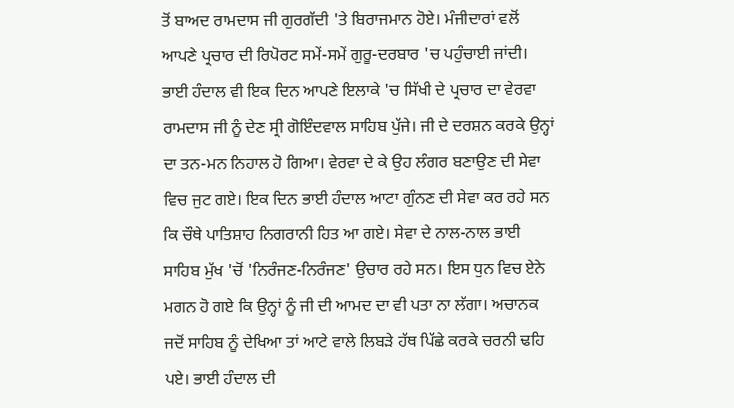ਤੋਂ ਬਾਅਦ ਰਾਮਦਾਸ ਜੀ ਗੁਰਗੱਦੀ 'ਤੇ ਬਿਰਾਜਮਾਨ ਹੋਏ। ਮੰਜੀਦਾਰਾਂ ਵਲੋਂ ਆਪਣੇ ਪ੍ਰਚਾਰ ਦੀ ਰਿਪੋਰਟ ਸਮੇਂ-ਸਮੇਂ ਗੁਰੂ-ਦਰਬਾਰ 'ਚ ਪਹੁੰਚਾਈ ਜਾਂਦੀ। ਭਾਈ ਹੰਦਾਲ ਵੀ ਇਕ ਦਿਨ ਆਪਣੇ ਇਲਾਕੇ 'ਚ ਸਿੱਖੀ ਦੇ ਪ੍ਰਚਾਰ ਦਾ ਵੇਰਵਾ ਰਾਮਦਾਸ ਜੀ ਨੂੰ ਦੇਣ ਸ੍ਰੀ ਗੋਇੰਦਵਾਲ ਸਾਹਿਬ ਪੁੱਜੇ। ਜੀ ਦੇ ਦਰਸ਼ਨ ਕਰਕੇ ਉਨ੍ਹਾਂ ਦਾ ਤਨ-ਮਨ ਨਿਹਾਲ ਹੋ ਗਿਆ। ਵੇਰਵਾ ਦੇ ਕੇ ਉਹ ਲੰਗਰ ਬਣਾਉਣ ਦੀ ਸੇਵਾ ਵਿਚ ਜੁਟ ਗਏ। ਇਕ ਦਿਨ ਭਾਈ ਹੰਦਾਲ ਆਟਾ ਗੁੰਨਣ ਦੀ ਸੇਵਾ ਕਰ ਰਹੇ ਸਨ ਕਿ ਚੌਥੇ ਪਾਤਿਸ਼ਾਹ ਨਿਗਰਾਨੀ ਹਿਤ ਆ ਗਏ। ਸੇਵਾ ਦੇ ਨਾਲ-ਨਾਲ ਭਾਈ ਸਾਹਿਬ ਮੁੱਖ 'ਚੋਂ 'ਨਿਰੰਜਣ-ਨਿਰੰਜਣ' ਉਚਾਰ ਰਹੇ ਸਨ। ਇਸ ਧੁਨ ਵਿਚ ਏਨੇ ਮਗਨ ਹੋ ਗਏ ਕਿ ਉਨ੍ਹਾਂ ਨੂੰ ਜੀ ਦੀ ਆਮਦ ਦਾ ਵੀ ਪਤਾ ਨਾ ਲੱਗਾ। ਅਚਾਨਕ ਜਦੋਂ ਸਾਹਿਬ ਨੂੰ ਦੇਖਿਆ ਤਾਂ ਆਟੇ ਵਾਲੇ ਲਿਬੜੇ ਹੱਥ ਪਿੱਛੇ ਕਰਕੇ ਚਰਨੀ ਢਹਿ ਪਏ। ਭਾਈ ਹੰਦਾਲ ਦੀ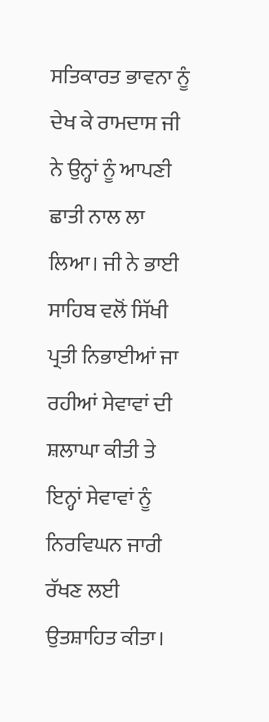ਸਤਿਕਾਰਤ ਭਾਵਨਾ ਨੂੰ ਦੇਖ ਕੇ ਰਾਮਦਾਸ ਜੀ ਨੇ ਉਨ੍ਹਾਂ ਨੂੰ ਆਪਣੀ ਛਾਤੀ ਨਾਲ ਲਾ ਲਿਆ। ਜੀ ਨੇ ਭਾਈ ਸਾਹਿਬ ਵਲੋਂ ਸਿੱਖੀ ਪ੍ਰਤੀ ਨਿਭਾਈਆਂ ਜਾ ਰਹੀਆਂ ਸੇਵਾਵਾਂ ਦੀ ਸ਼ਲਾਘਾ ਕੀਤੀ ਤੇ ਇਨ੍ਹਾਂ ਸੇਵਾਵਾਂ ਨੂੰ ਨਿਰਵਿਘਨ ਜਾਰੀ ਰੱਖਣ ਲਈ ਉਤਸ਼ਾਹਿਤ ਕੀਤਾ।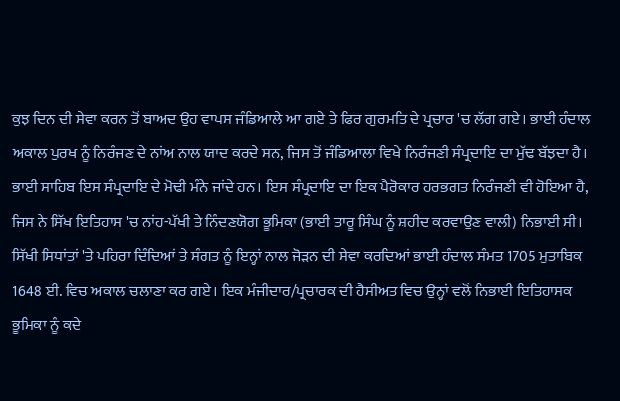ਕੁਝ ਦਿਨ ਦੀ ਸੇਵਾ ਕਰਨ ਤੋਂ ਬਾਅਦ ਉਹ ਵਾਪਸ ਜੰਡਿਆਲੇ ਆ ਗਏ ਤੇ ਫਿਰ ਗੁਰਮਤਿ ਦੇ ਪ੍ਰਚਾਰ 'ਚ ਲੱਗ ਗਏ। ਭਾਈ ਹੰਦਾਲ ਅਕਾਲ ਪੁਰਖ ਨੂੰ ਨਿਰੰਜਣ ਦੇ ਨਾਂਅ ਨਾਲ ਯਾਦ ਕਰਦੇ ਸਨ, ਜਿਸ ਤੋਂ ਜੰਡਿਆਲਾ ਵਿਖੇ ਨਿਰੰਜਣੀ ਸੰਪ੍ਰਦਾਇ ਦਾ ਮੁੱਢ ਬੱਝਦਾ ਹੈ। ਭਾਈ ਸਾਹਿਬ ਇਸ ਸੰਪ੍ਰਦਾਇ ਦੇ ਮੋਢੀ ਮੰਨੇ ਜਾਂਦੇ ਹਨ। ਇਸ ਸੰਪ੍ਰਦਾਇ ਦਾ ਇਕ ਪੈਰੋਕਾਰ ਹਰਭਗਤ ਨਿਰੰਜਣੀ ਵੀ ਹੋਇਆ ਹੈ, ਜਿਸ ਨੇ ਸਿੱਖ ਇਤਿਹਾਸ 'ਚ ਨਾਂਹ-ਪੱਖੀ ਤੇ ਨਿੰਦਣਯੋਗ ਭੂਮਿਕਾ (ਭਾਈ ਤਾਰੂ ਸਿੰਘ ਨੂੰ ਸ਼ਹੀਦ ਕਰਵਾਉਣ ਵਾਲੀ) ਨਿਭਾਈ ਸੀ। ਸਿੱਖੀ ਸਿਧਾਂਤਾਂ 'ਤੇ ਪਹਿਰਾ ਦਿੰਦਿਆਂ ਤੇ ਸੰਗਤ ਨੂੰ ਇਨ੍ਹਾਂ ਨਾਲ ਜੋੜਨ ਦੀ ਸੇਵਾ ਕਰਦਿਆਂ ਭਾਈ ਹੰਦਾਲ ਸੰਮਤ 1705 ਮੁਤਾਬਿਕ 1648 ਈ. ਵਿਚ ਅਕਾਲ ਚਲਾਣਾ ਕਰ ਗਏ। ਇਕ ਮੰਜੀਦਾਰ/ਪ੍ਰਚਾਰਕ ਦੀ ਹੈਸੀਅਤ ਵਿਚ ਉਨ੍ਹਾਂ ਵਲੋਂ ਨਿਭਾਈ ਇਤਿਹਾਸਕ ਭੂਮਿਕਾ ਨੂੰ ਕਦੇ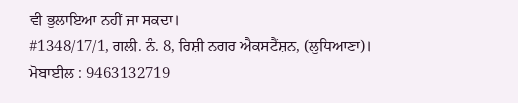ਵੀ ਭੁਲਾਇਆ ਨਹੀਂ ਜਾ ਸਕਦਾ।
#1348/17/1, ਗਲੀ. ਨੰ. 8, ਰਿਸ਼ੀ ਨਗਰ ਐਕਸਟੈਂਸ਼ਨ, (ਲੁਧਿਆਣਾ)।
ਮੋਬਾਈਲ : 9463132719